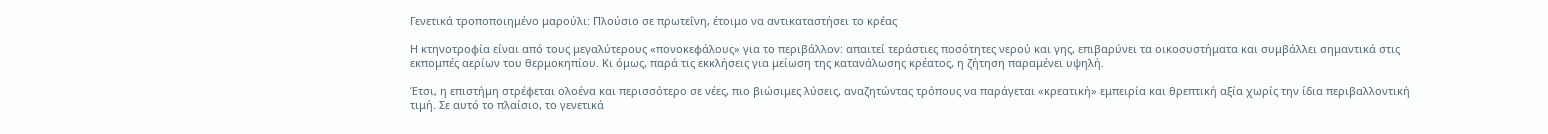Γενετικά τροποποιημένο μαρούλι: Πλούσιο σε πρωτεΐνη, έτοιμο να αντικαταστήσει το κρέας

Η κτηνοτροφία είναι από τους μεγαλύτερους «πονοκεφάλους» για το περιβάλλον: απαιτεί τεράστιες ποσότητες νερού και γης, επιβαρύνει τα οικοσυστήματα και συμβάλλει σημαντικά στις εκπομπές αερίων του θερμοκηπίου. Κι όμως, παρά τις εκκλήσεις για μείωση της κατανάλωσης κρέατος, η ζήτηση παραμένει υψηλή.

Έτσι, η επιστήμη στρέφεται ολοένα και περισσότερο σε νέες, πιο βιώσιμες λύσεις, αναζητώντας τρόπους να παράγεται «κρεατική» εμπειρία και θρεπτική αξία χωρίς την ίδια περιβαλλοντική τιμή. Σε αυτό το πλαίσιο, το γενετικά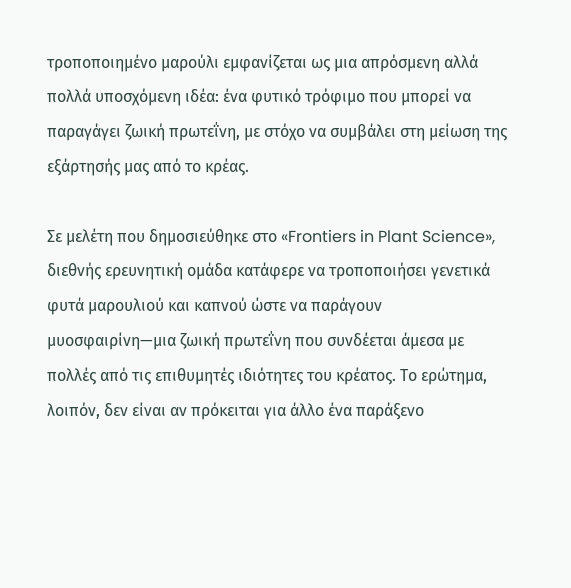τροποποιημένο μαρούλι εμφανίζεται ως μια απρόσμενη αλλά πολλά υποσχόμενη ιδέα: ένα φυτικό τρόφιμο που μπορεί να παραγάγει ζωική πρωτεΐνη, με στόχο να συμβάλει στη μείωση της εξάρτησής μας από το κρέας.

Σε μελέτη που δημοσιεύθηκε στο «Frontiers in Plant Science», διεθνής ερευνητική ομάδα κατάφερε να τροποποιήσει γενετικά φυτά μαρουλιού και καπνού ώστε να παράγουν μυοσφαιρίνη—μια ζωική πρωτεΐνη που συνδέεται άμεσα με πολλές από τις επιθυμητές ιδιότητες του κρέατος. Το ερώτημα, λοιπόν, δεν είναι αν πρόκειται για άλλο ένα παράξενο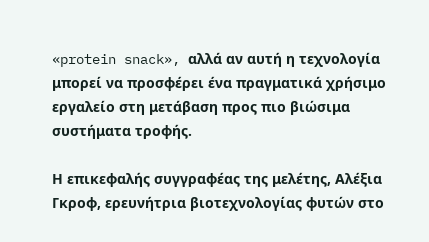«protein snack», αλλά αν αυτή η τεχνολογία μπορεί να προσφέρει ένα πραγματικά χρήσιμο εργαλείο στη μετάβαση προς πιο βιώσιμα συστήματα τροφής.

Η επικεφαλής συγγραφέας της μελέτης, Αλέξια Γκροφ, ερευνήτρια βιοτεχνολογίας φυτών στο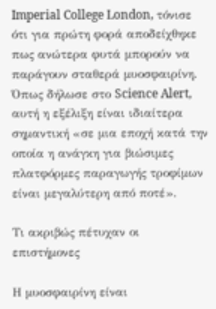Imperial College London, τόνισε ότι για πρώτη φορά αποδείχθηκε πως ανώτερα φυτά μπορούν να παράγουν σταθερά μυοσφαιρίνη. Όπως δήλωσε στο Science Alert, αυτή η εξέλιξη είναι ιδιαίτερα σημαντική «σε μια εποχή κατά την οποία η ανάγκη για βιώσιμες πλατφόρμες παραγωγής τροφίμων είναι μεγαλύτερη από ποτέ».

Τι ακριβώς πέτυχαν οι επιστήμονες

Η μυοσφαιρίνη είναι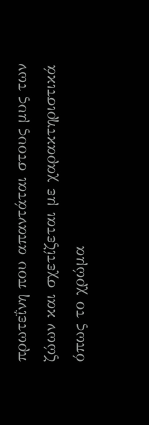πρωτεΐνη που απαντάται στους μυς των ζώων και σχετίζεται με χαρακτηριστικά όπως το χρώμα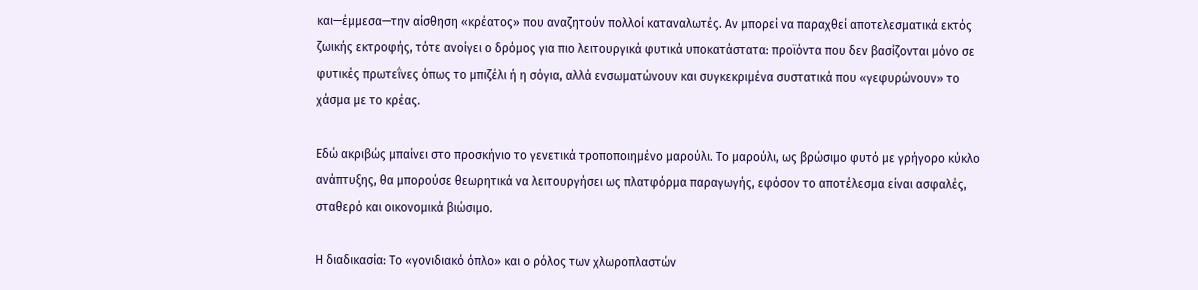και—έμμεσα—την αίσθηση «κρέατος» που αναζητούν πολλοί καταναλωτές. Αν μπορεί να παραχθεί αποτελεσματικά εκτός ζωικής εκτροφής, τότε ανοίγει ο δρόμος για πιο λειτουργικά φυτικά υποκατάστατα: προϊόντα που δεν βασίζονται μόνο σε φυτικές πρωτεΐνες όπως το μπιζέλι ή η σόγια, αλλά ενσωματώνουν και συγκεκριμένα συστατικά που «γεφυρώνουν» το χάσμα με το κρέας.

Εδώ ακριβώς μπαίνει στο προσκήνιο το γενετικά τροποποιημένο μαρούλι. Το μαρούλι, ως βρώσιμο φυτό με γρήγορο κύκλο ανάπτυξης, θα μπορούσε θεωρητικά να λειτουργήσει ως πλατφόρμα παραγωγής, εφόσον το αποτέλεσμα είναι ασφαλές, σταθερό και οικονομικά βιώσιμο.

Η διαδικασία: Το «γονιδιακό όπλο» και ο ρόλος των χλωροπλαστών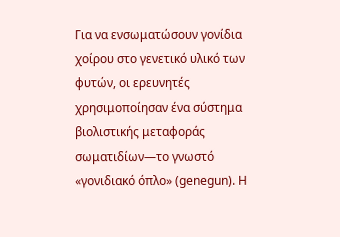Για να ενσωματώσουν γονίδια χοίρου στο γενετικό υλικό των φυτών, οι ερευνητές χρησιμοποίησαν ένα σύστημα βιολιστικής μεταφοράς σωματιδίων—το γνωστό «γονιδιακό όπλο» (genegun). Η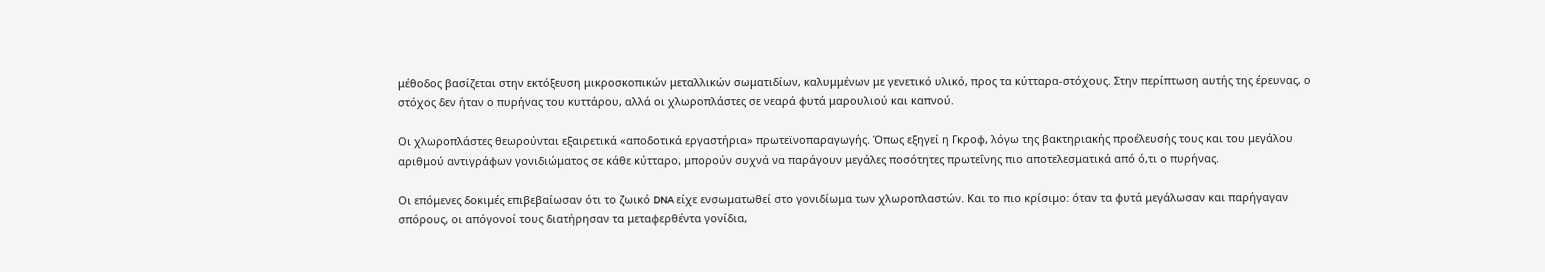μέθοδος βασίζεται στην εκτόξευση μικροσκοπικών μεταλλικών σωματιδίων, καλυμμένων με γενετικό υλικό, προς τα κύτταρα-στόχους. Στην περίπτωση αυτής της έρευνας, ο στόχος δεν ήταν ο πυρήνας του κυττάρου, αλλά οι χλωροπλάστες σε νεαρά φυτά μαρουλιού και καπνού.

Οι χλωροπλάστες θεωρούνται εξαιρετικά «αποδοτικά εργαστήρια» πρωτεϊνοπαραγωγής. Όπως εξηγεί η Γκροφ, λόγω της βακτηριακής προέλευσής τους και του μεγάλου αριθμού αντιγράφων γονιδιώματος σε κάθε κύτταρο, μπορούν συχνά να παράγουν μεγάλες ποσότητες πρωτεΐνης πιο αποτελεσματικά από ό,τι ο πυρήνας.

Οι επόμενες δοκιμές επιβεβαίωσαν ότι το ζωικό DNA είχε ενσωματωθεί στο γονιδίωμα των χλωροπλαστών. Και το πιο κρίσιμο: όταν τα φυτά μεγάλωσαν και παρήγαγαν σπόρους, οι απόγονοί τους διατήρησαν τα μεταφερθέντα γονίδια,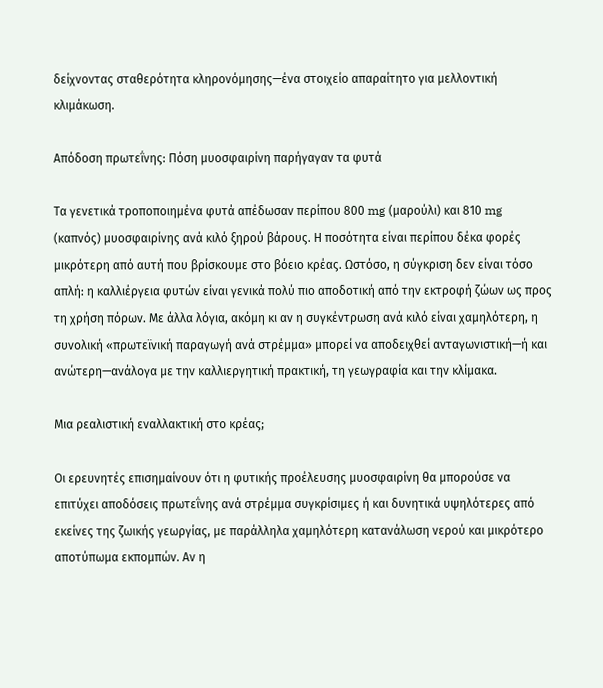δείχνοντας σταθερότητα κληρονόμησης—ένα στοιχείο απαραίτητο για μελλοντική κλιμάκωση.

Απόδοση πρωτεΐνης: Πόση μυοσφαιρίνη παρήγαγαν τα φυτά

Τα γενετικά τροποποιημένα φυτά απέδωσαν περίπου 800 mg (μαρούλι) και 810 mg (καπνός) μυοσφαιρίνης ανά κιλό ξηρού βάρους. Η ποσότητα είναι περίπου δέκα φορές μικρότερη από αυτή που βρίσκουμε στο βόειο κρέας. Ωστόσο, η σύγκριση δεν είναι τόσο απλή: η καλλιέργεια φυτών είναι γενικά πολύ πιο αποδοτική από την εκτροφή ζώων ως προς τη χρήση πόρων. Με άλλα λόγια, ακόμη κι αν η συγκέντρωση ανά κιλό είναι χαμηλότερη, η συνολική «πρωτεϊνική παραγωγή ανά στρέμμα» μπορεί να αποδειχθεί ανταγωνιστική—ή και ανώτερη—ανάλογα με την καλλιεργητική πρακτική, τη γεωγραφία και την κλίμακα.

Μια ρεαλιστική εναλλακτική στο κρέας;

Οι ερευνητές επισημαίνουν ότι η φυτικής προέλευσης μυοσφαιρίνη θα μπορούσε να επιτύχει αποδόσεις πρωτεΐνης ανά στρέμμα συγκρίσιμες ή και δυνητικά υψηλότερες από εκείνες της ζωικής γεωργίας, με παράλληλα χαμηλότερη κατανάλωση νερού και μικρότερο αποτύπωμα εκπομπών. Αν η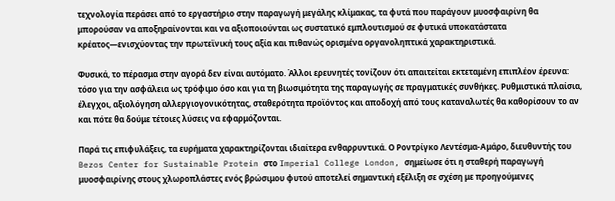τεχνολογία περάσει από το εργαστήριο στην παραγωγή μεγάλης κλίμακας, τα φυτά που παράγουν μυοσφαιρίνη θα μπορούσαν να αποξηραίνονται και να αξιοποιούνται ως συστατικό εμπλουτισμού σε φυτικά υποκατάστατα κρέατος—ενισχύοντας την πρωτεϊνική τους αξία και πιθανώς ορισμένα οργανοληπτικά χαρακτηριστικά.

Φυσικά, το πέρασμα στην αγορά δεν είναι αυτόματο. Άλλοι ερευνητές τονίζουν ότι απαιτείται εκτεταμένη επιπλέον έρευνα: τόσο για την ασφάλεια ως τρόφιμο όσο και για τη βιωσιμότητα της παραγωγής σε πραγματικές συνθήκες. Ρυθμιστικά πλαίσια, έλεγχοι, αξιολόγηση αλλεργιογονικότητας, σταθερότητα προϊόντος και αποδοχή από τους καταναλωτές θα καθορίσουν το αν και πότε θα δούμε τέτοιες λύσεις να εφαρμόζονται.

Παρά τις επιφυλάξεις, τα ευρήματα χαρακτηρίζονται ιδιαίτερα ενθαρρυντικά. Ο Ροντρίγκο Λεντέσμα-Αμάρο, διευθυντής του Bezos Center for Sustainable Protein στο Imperial College London, σημείωσε ότι η σταθερή παραγωγή μυοσφαιρίνης στους χλωροπλάστες ενός βρώσιμου φυτού αποτελεί σημαντική εξέλιξη σε σχέση με προηγούμενες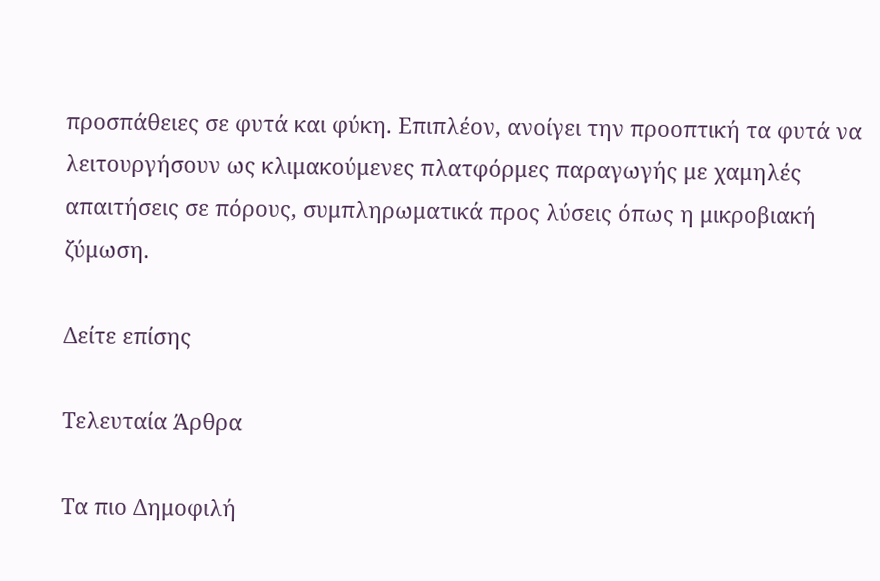προσπάθειες σε φυτά και φύκη. Επιπλέον, ανοίγει την προοπτική τα φυτά να λειτουργήσουν ως κλιμακούμενες πλατφόρμες παραγωγής με χαμηλές απαιτήσεις σε πόρους, συμπληρωματικά προς λύσεις όπως η μικροβιακή ζύμωση.

Δείτε επίσης

Τελευταία Άρθρα

Τα πιο Δημοφιλή